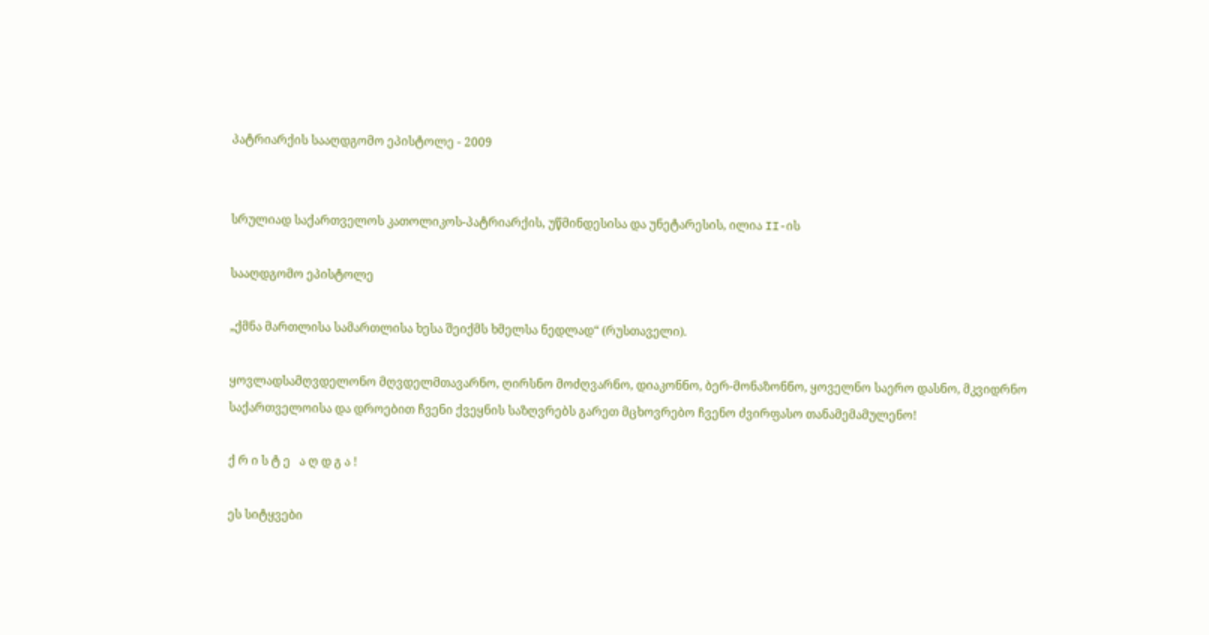პატრიარქის სააღდგომო ეპისტოლე - 2009


სრულიად საქართველოს კათოლიკოს-პატრიარქის, უწმინდესისა და უნეტარესის, ილია II-ის

სააღდგომო ეპისტოლე

„ქმნა მართლისა სამართლისა ხესა შეიქმს ხმელსა ნედლად“ (რუსთაველი).

ყოვლადსამღვდელონო მღვდელმთავარნო, ღირსნო მოძღვარნო, დიაკონნო, ბერ-მონაზონნო, ყოველნო საერო დასნო, მკვიდრნო საქართველოისა და დროებით ჩვენი ქვეყნის საზღვრებს გარეთ მცხოვრებო ჩვენო ძვირფასო თანამემამულენო!

ქ რ ი ს ტ ე   ა ღ დ გ ა !

ეს სიტყვები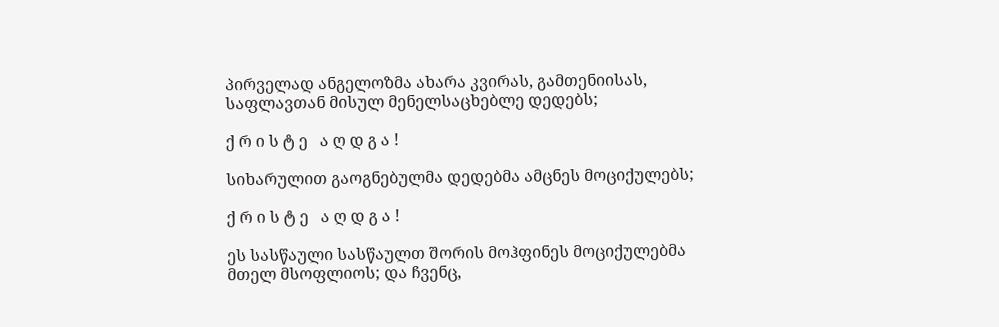პირველად ანგელოზმა ახარა კვირას, გამთენიისას, საფლავთან მისულ მენელსაცხებლე დედებს;

ქ რ ი ს ტ ე   ა ღ დ გ ა !

სიხარულით გაოგნებულმა დედებმა ამცნეს მოციქულებს;

ქ რ ი ს ტ ე   ა ღ დ გ ა !

ეს სასწაული სასწაულთ შორის მოჰფინეს მოციქულებმა მთელ მსოფლიოს; და ჩვენც,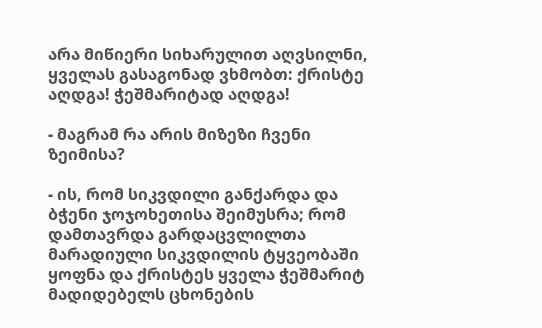არა მიწიერი სიხარულით აღვსილნი, ყველას გასაგონად ვხმობთ: ქრისტე აღდგა! ჭეშმარიტად აღდგა!

- მაგრამ რა არის მიზეზი ჩვენი ზეიმისა?

- ის, რომ სიკვდილი განქარდა და ბჭენი ჯოჯოხეთისა შეიმუსრა; რომ დამთავრდა გარდაცვლილთა მარადიული სიკვდილის ტყვეობაში ყოფნა და ქრისტეს ყველა ჭეშმარიტ მადიდებელს ცხონების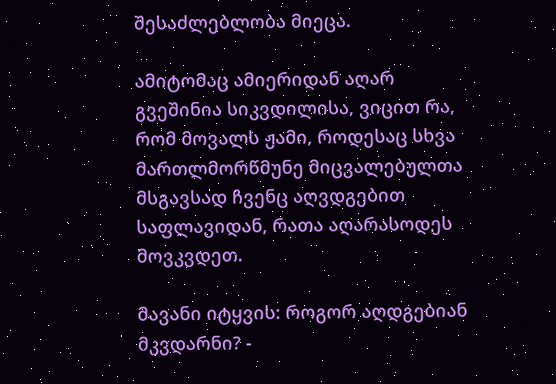შესაძლებლობა მიეცა.

ამიტომაც ამიერიდან აღარ გვეშინია სიკვდილისა, ვიცით რა, რომ მოვალს ჟამი, როდესაც სხვა მართლმორწმუნე მიცვალებულთა მსგავსად ჩვენც აღვდგებით საფლავიდან, რათა აღარასოდეს მოვკვდეთ.

მავანი იტყვის: როგორ აღდგებიან მკვდარნი? -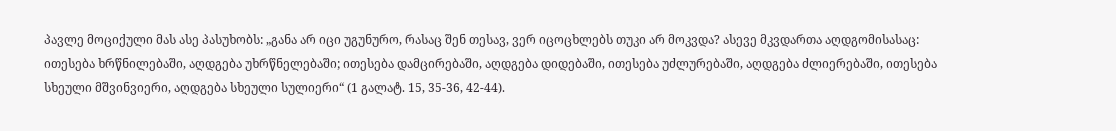პავლე მოციქული მას ასე პასუხობს: „განა არ იცი უგუნურო, რასაც შენ თესავ, ვერ იცოცხლებს თუკი არ მოკვდა? ასევე მკვდართა აღდგომისასაც: ითესება ხრწნილებაში, აღდგება უხრწნელებაში; ითესება დამცირებაში, აღდგება დიდებაში, ითესება უძლურებაში, აღდგება ძლიერებაში, ითესება სხეული მშვინვიერი, აღდგება სხეული სულიერი“ (1 გალატ. 15, 35-36, 42-44).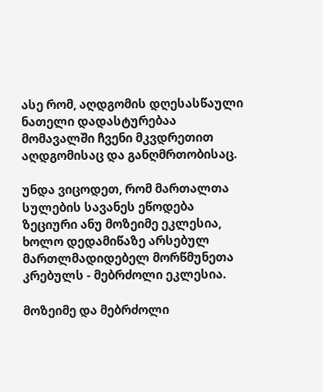ასე რომ, აღდგომის დღესასწაული ნათელი დადასტურებაა მომავალში ჩვენი მკვდრეთით აღდგომისაც და განღმრთობისაც.

უნდა ვიცოდეთ, რომ მართალთა სულების სავანეს ეწოდება ზეციური ანუ მოზეიმე ეკლესია, ხოლო დედამიწაზე არსებულ მართლმადიდებელ მორწმუნეთა კრებულს - მებრძოლი ეკლესია.

მოზეიმე და მებრძოლი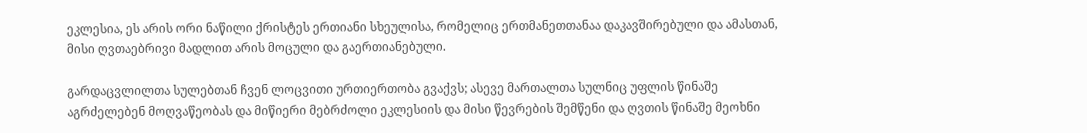ეკლესია, ეს არის ორი ნაწილი ქრისტეს ერთიანი სხეულისა, რომელიც ერთმანეთთანაა დაკავშირებული და ამასთან, მისი ღვთაებრივი მადლით არის მოცული და გაერთიანებული.

გარდაცვლილთა სულებთან ჩვენ ლოცვითი ურთიერთობა გვაქვს; ასევე მართალთა სულნიც უფლის წინაშე აგრძელებენ მოღვაწეობას და მიწიერი მებრძოლი ეკლესიის და მისი წევრების შემწენი და ღვთის წინაშე მეოხნი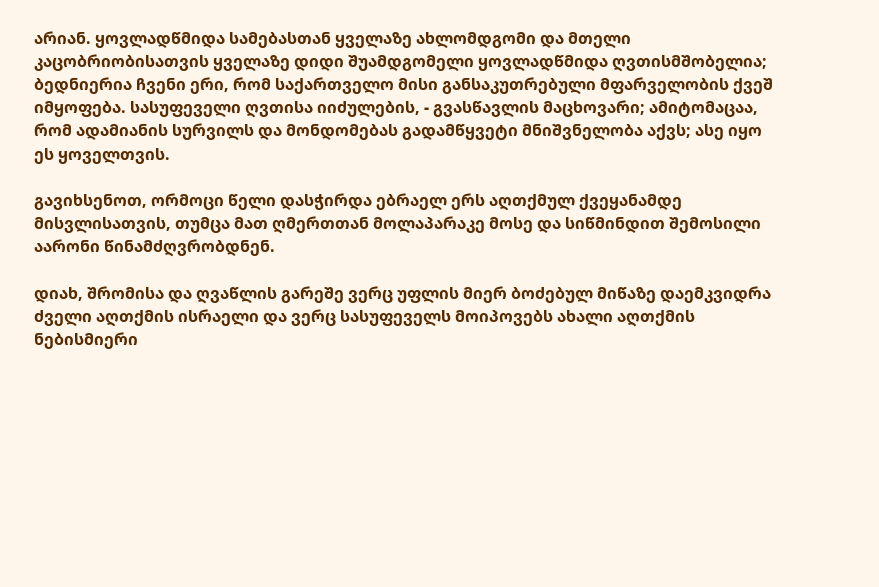არიან. ყოვლადწმიდა სამებასთან ყველაზე ახლომდგომი და მთელი კაცობრიობისათვის ყველაზე დიდი შუამდგომელი ყოვლადწმიდა ღვთისმშობელია; ბედნიერია ჩვენი ერი, რომ საქართველო მისი განსაკუთრებული მფარველობის ქვეშ იმყოფება. სასუფეველი ღვთისა იიძულების, - გვასწავლის მაცხოვარი; ამიტომაცაა, რომ ადამიანის სურვილს და მონდომებას გადამწყვეტი მნიშვნელობა აქვს; ასე იყო ეს ყოველთვის.

გავიხსენოთ, ორმოცი წელი დასჭირდა ებრაელ ერს აღთქმულ ქვეყანამდე მისვლისათვის, თუმცა მათ ღმერთთან მოლაპარაკე მოსე და სიწმინდით შემოსილი აარონი წინამძღვრობდნენ.

დიახ, შრომისა და ღვაწლის გარეშე ვერც უფლის მიერ ბოძებულ მიწაზე დაემკვიდრა ძველი აღთქმის ისრაელი და ვერც სასუფეველს მოიპოვებს ახალი აღთქმის ნებისმიერი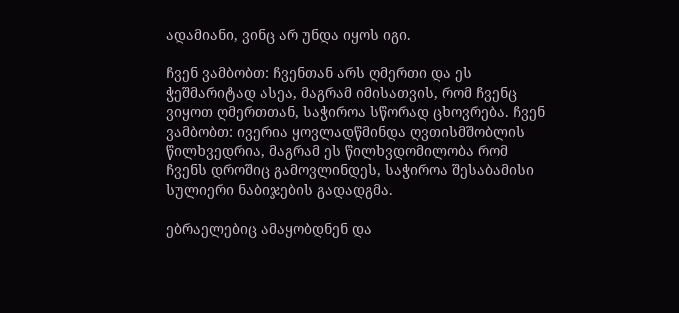ადამიანი, ვინც არ უნდა იყოს იგი.

ჩვენ ვამბობთ: ჩვენთან არს ღმერთი და ეს ჭეშმარიტად ასეა, მაგრამ იმისათვის, რომ ჩვენც ვიყოთ ღმერთთან, საჭიროა სწორად ცხოვრება. ჩვენ ვამბობთ: ივერია ყოვლადწმინდა ღვთისმშობლის წილხვედრია, მაგრამ ეს წილხვდომილობა რომ ჩვენს დროშიც გამოვლინდეს, საჭიროა შესაბამისი სულიერი ნაბიჯების გადადგმა.

ებრაელებიც ამაყობდნენ და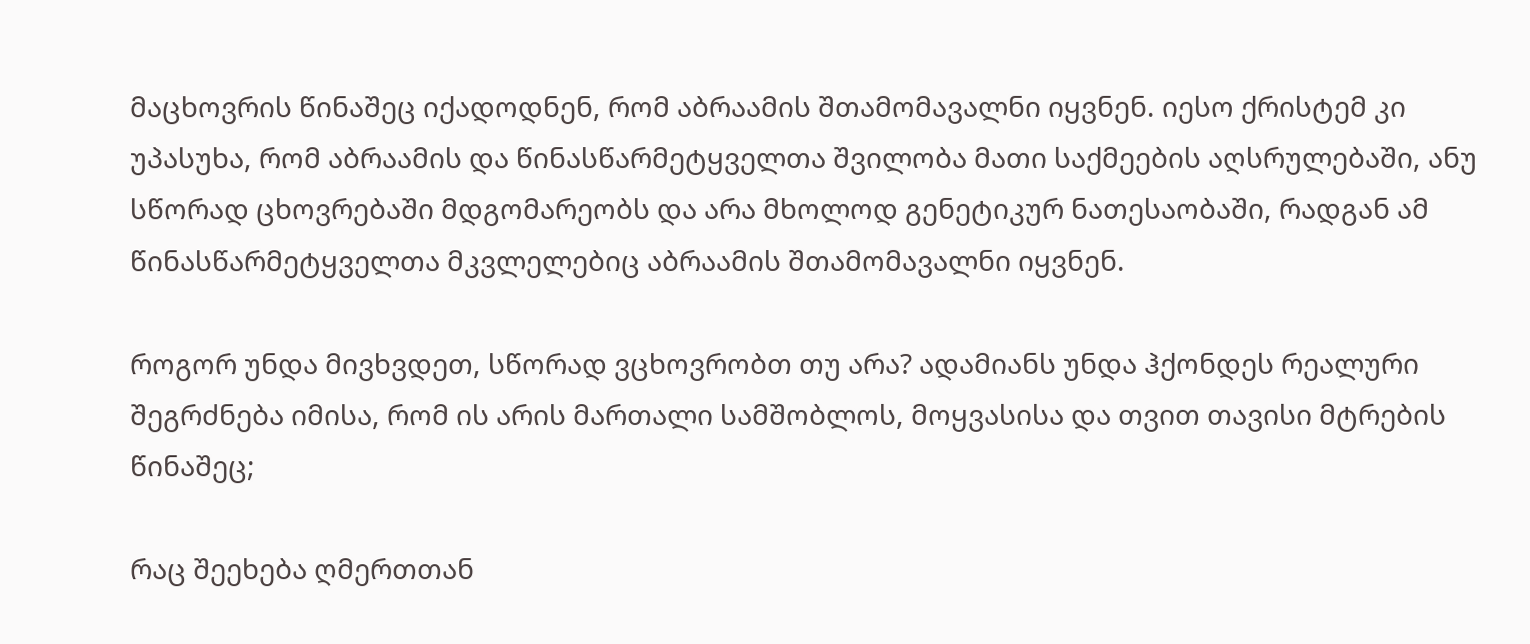მაცხოვრის წინაშეც იქადოდნენ, რომ აბრაამის შთამომავალნი იყვნენ. იესო ქრისტემ კი უპასუხა, რომ აბრაამის და წინასწარმეტყველთა შვილობა მათი საქმეების აღსრულებაში, ანუ სწორად ცხოვრებაში მდგომარეობს და არა მხოლოდ გენეტიკურ ნათესაობაში, რადგან ამ წინასწარმეტყველთა მკვლელებიც აბრაამის შთამომავალნი იყვნენ.

როგორ უნდა მივხვდეთ, სწორად ვცხოვრობთ თუ არა? ადამიანს უნდა ჰქონდეს რეალური შეგრძნება იმისა, რომ ის არის მართალი სამშობლოს, მოყვასისა და თვით თავისი მტრების წინაშეც;

რაც შეეხება ღმერთთან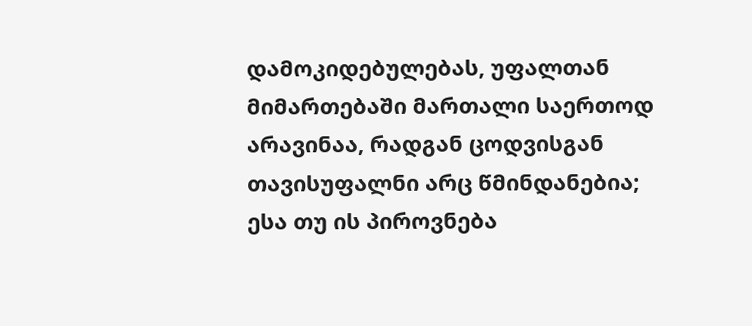დამოკიდებულებას, უფალთან მიმართებაში მართალი საერთოდ არავინაა, რადგან ცოდვისგან თავისუფალნი არც წმინდანებია; ესა თუ ის პიროვნება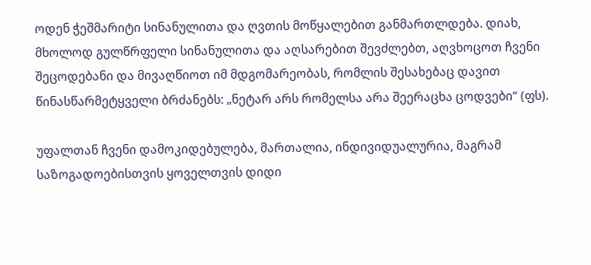ოდენ ჭეშმარიტი სინანულითა და ღვთის მოწყალებით განმართლდება. დიახ, მხოლოდ გულწრფელი სინანულითა და აღსარებით შევძლებთ, აღვხოცოთ ჩვენი შეცოდებანი და მივაღწიოთ იმ მდგომარეობას, რომლის შესახებაც დავით წინასწარმეტყველი ბრძანებს: „ნეტარ არს რომელსა არა შეერაცხა ცოდვები“ (ფს).

უფალთან ჩვენი დამოკიდებულება, მართალია, ინდივიდუალურია, მაგრამ საზოგადოებისთვის ყოველთვის დიდი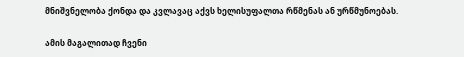მნიშვნელობა ქონდა და კვლავაც აქვს ხელისუფალთა რწმენას ან ურწმუნოებას.

ამის მაგალითად ჩვენი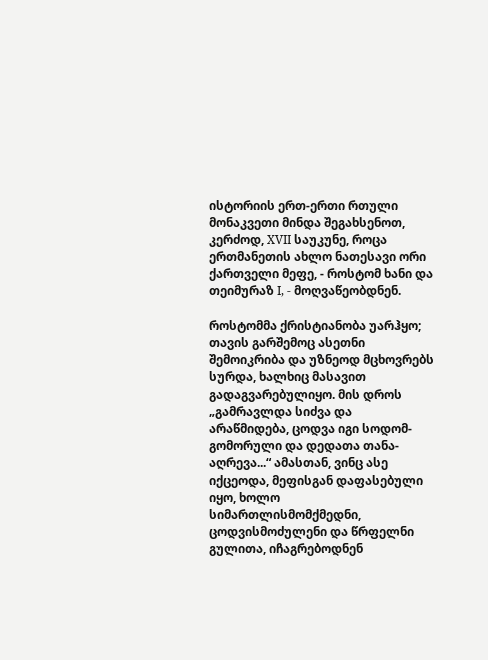ისტორიის ერთ-ერთი რთული მონაკვეთი მინდა შეგახსენოთ, კერძოდ, XVII საუკუნე, როცა ერთმანეთის ახლო ნათესავი ორი ქართველი მეფე, - როსტომ ხანი და თეიმურაზ I, - მოღვაწეობდნენ.

როსტომმა ქრისტიანობა უარჰყო; თავის გარშემოც ასეთნი შემოიკრიბა და უზნეოდ მცხოვრებს სურდა, ხალხიც მასავით გადაგვარებულიყო. მის დროს „გამრავლდა სიძვა და არაწმიდება, ცოდვა იგი სოდომ-გომორული და დედათა თანა-აღრევა...“ ამასთან, ვინც ასე იქცეოდა, მეფისგან დაფასებული იყო, ხოლო სიმართლისმომქმედნი, ცოდვისმოძულენი და წრფელნი გულითა, იჩაგრებოდნენ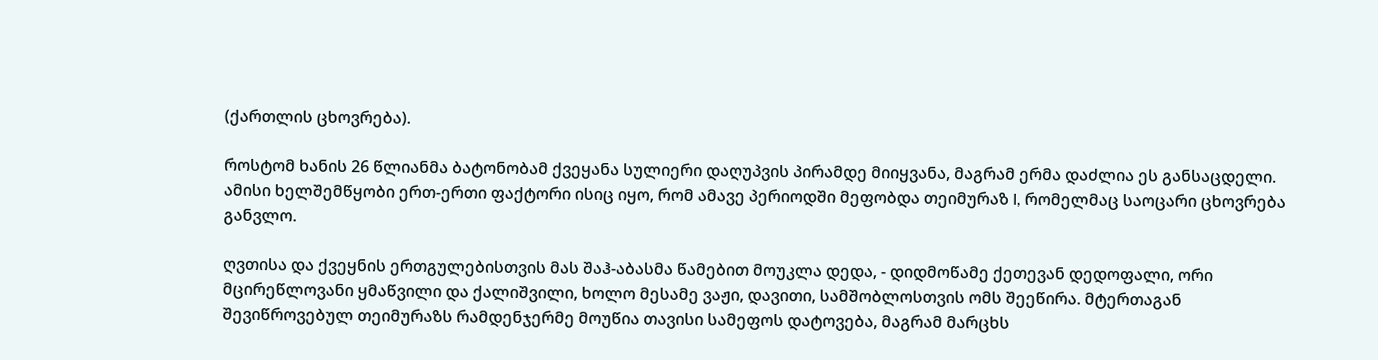(ქართლის ცხოვრება).

როსტომ ხანის 26 წლიანმა ბატონობამ ქვეყანა სულიერი დაღუპვის პირამდე მიიყვანა, მაგრამ ერმა დაძლია ეს განსაცდელი. ამისი ხელშემწყობი ერთ-ერთი ფაქტორი ისიც იყო, რომ ამავე პერიოდში მეფობდა თეიმურაზ I, რომელმაც საოცარი ცხოვრება განვლო.

ღვთისა და ქვეყნის ერთგულებისთვის მას შაჰ-აბასმა წამებით მოუკლა დედა, - დიდმოწამე ქეთევან დედოფალი, ორი მცირეწლოვანი ყმაწვილი და ქალიშვილი, ხოლო მესამე ვაჟი, დავითი, სამშობლოსთვის ომს შეეწირა. მტერთაგან შევიწროვებულ თეიმურაზს რამდენჯერმე მოუწია თავისი სამეფოს დატოვება, მაგრამ მარცხს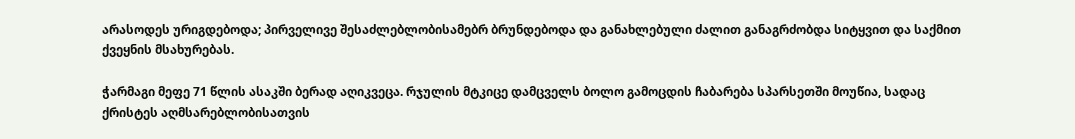არასოდეს ურიგდებოდა; პირველივე შესაძლებლობისამებრ ბრუნდებოდა და განახლებული ძალით განაგრძობდა სიტყვით და საქმით ქვეყნის მსახურებას.

ჭარმაგი მეფე 71 წლის ასაკში ბერად აღიკვეცა. რჯულის მტკიცე დამცველს ბოლო გამოცდის ჩაბარება სპარსეთში მოუწია, სადაც ქრისტეს აღმსარებლობისათვის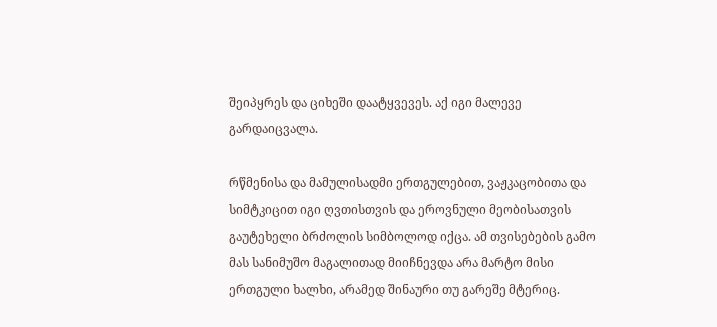შეიპყრეს და ციხეში დაატყვევეს. აქ იგი მალევე გარდაიცვალა.

რწმენისა და მამულისადმი ერთგულებით, ვაჟკაცობითა და სიმტკიცით იგი ღვთისთვის და ეროვნული მეობისათვის გაუტეხელი ბრძოლის სიმბოლოდ იქცა. ამ თვისებების გამო მას სანიმუშო მაგალითად მიიჩნევდა არა მარტო მისი ერთგული ხალხი, არამედ შინაური თუ გარეშე მტერიც.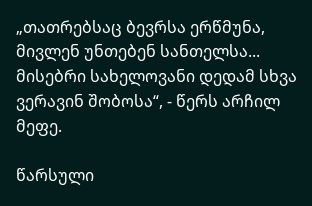„თათრებსაც ბევრსა ერწმუნა, მივლენ უნთებენ სანთელსა... მისებრი სახელოვანი დედამ სხვა ვერავინ შობოსა“, - წერს არჩილ მეფე.

წარსული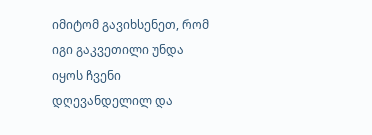იმიტომ გავიხსენეთ, რომ იგი გაკვეთილი უნდა იყოს ჩვენი დღევანდელილ და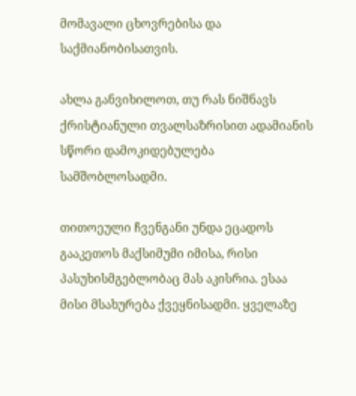მომავალი ცხოვრებისა და საქმიანობისათვის.

ახლა განვიხილოთ, თუ რას ნიშნავს ქრისტიანული თვალსაზრისით ადამიანის სწორი დამოკიდებულება სამშობლოსადმი.

თითოეული ჩვენგანი უნდა ეცადოს გააკეთოს მაქსიმუმი იმისა, რისი პასუხისმგებლობაც მას აკისრია. ესაა მისი მსახურება ქვეყნისადმი. ყველაზე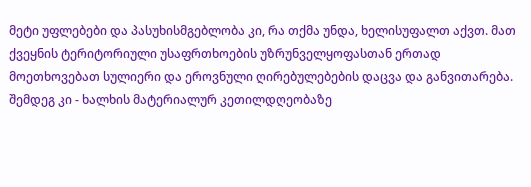მეტი უფლებები და პასუხისმგებლობა კი, რა თქმა უნდა, ხელისუფალთ აქვთ. მათ ქვეყნის ტერიტორიული უსაფრთხოების უზრუნველყოფასთან ერთად მოეთხოვებათ სულიერი და ეროვნული ღირებულებების დაცვა და განვითარება. შემდეგ კი - ხალხის მატერიალურ კეთილდღეობაზე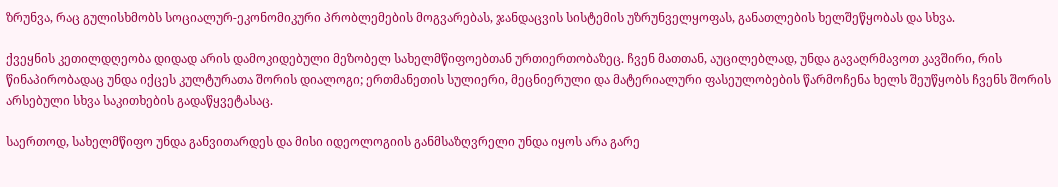ზრუნვა, რაც გულისხმობს სოციალურ-ეკონომიკური პრობლემების მოგვარებას, ჯანდაცვის სისტემის უზრუნველყოფას, განათლების ხელშეწყობას და სხვა.

ქვეყნის კეთილდღეობა დიდად არის დამოკიდებული მეზობელ სახელმწიფოებთან ურთიერთობაზეც. ჩვენ მათთან, აუცილებლად, უნდა გავაღრმავოთ კავშირი, რის წინაპირობადაც უნდა იქცეს კულტურათა შორის დიალოგი; ერთმანეთის სულიერი, მეცნიერული და მატერიალური ფასეულობების წარმოჩენა ხელს შეუწყობს ჩვენს შორის არსებული სხვა საკითხების გადაწყვეტასაც.

საერთოდ, სახელმწიფო უნდა განვითარდეს და მისი იდეოლოგიის განმსაზღვრელი უნდა იყოს არა გარე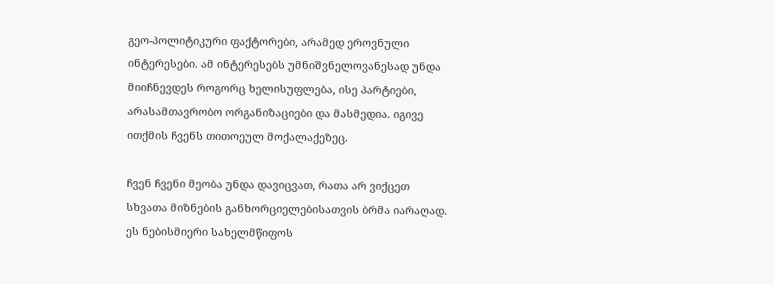გეო-პოლიტიკური ფაქტორები, არამედ ეროვნული ინტერესები. ამ ინტერესებს უმნიშვნელოვანესად უნდა მიიჩნევდეს როგორც ხელისუფლება, ისე პარტიები, არასამთავრობო ორგანიზაციები და მასმედია. იგივე ითქმის ჩვენს თითოეულ მოქალაქეზეც.

ჩვენ ჩვენი მეობა უნდა დავიცვათ, რათა არ ვიქცეთ სხვათა მიზნების განხორციელებისათვის ბრმა იარაღად. ეს ნებისმიერი სახელმწიფოს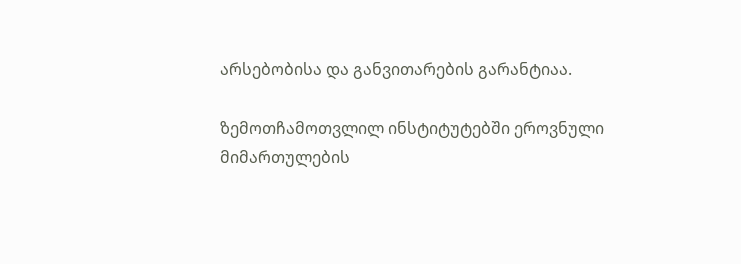არსებობისა და განვითარების გარანტიაა.

ზემოთჩამოთვლილ ინსტიტუტებში ეროვნული მიმართულების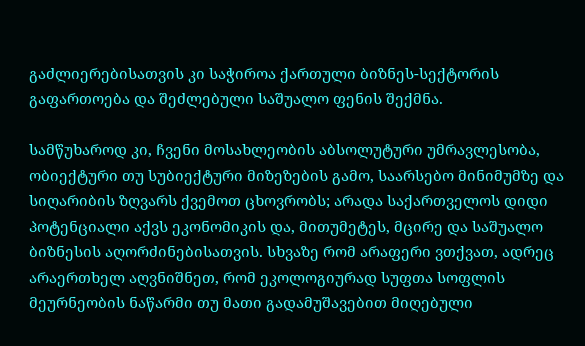გაძლიერებისათვის კი საჭიროა ქართული ბიზნეს-სექტორის გაფართოება და შეძლებული საშუალო ფენის შექმნა.

სამწუხაროდ კი, ჩვენი მოსახლეობის აბსოლუტური უმრავლესობა, ობიექტური თუ სუბიექტური მიზეზების გამო, საარსებო მინიმუმზე და სიღარიბის ზღვარს ქვემოთ ცხოვრობს; არადა საქართველოს დიდი პოტენციალი აქვს ეკონომიკის და, მითუმეტეს, მცირე და საშუალო ბიზნესის აღორძინებისათვის. სხვაზე რომ არაფერი ვთქვათ, ადრეც არაერთხელ აღვნიშნეთ, რომ ეკოლოგიურად სუფთა სოფლის მეურნეობის ნაწარმი თუ მათი გადამუშავებით მიღებული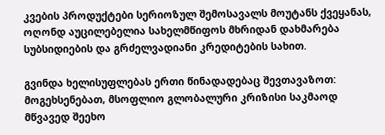კვების პროდუქტები სერიოზულ შემოსავალს მოუტანს ქვეყანას, ოღონდ აუცილებელია სახელმწიფოს მხრიდან დახმარება სუბსიდიების და გრძელვადიანი კრედიტების სახით.

გვინდა ხელისუფლებას ერთი წინადადებაც შევთავაზოთ: მოგეხსენებათ, მსოფლიო გლობალური კრიზისი საკმაოდ მწვავედ შეეხო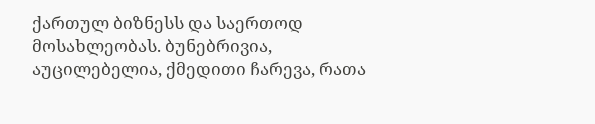ქართულ ბიზნესს და საერთოდ მოსახლეობას. ბუნებრივია, აუცილებელია, ქმედითი ჩარევა, რათა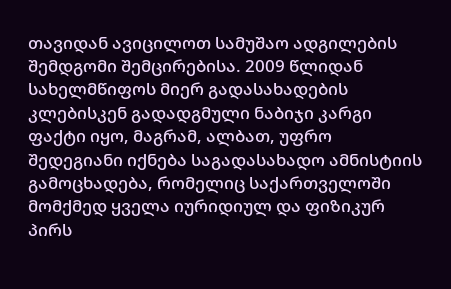თავიდან ავიცილოთ სამუშაო ადგილების შემდგომი შემცირებისა. 2009 წლიდან სახელმწიფოს მიერ გადასახადების კლებისკენ გადადგმული ნაბიჯი კარგი ფაქტი იყო, მაგრამ, ალბათ, უფრო შედეგიანი იქნება საგადასახადო ამნისტიის გამოცხადება, რომელიც საქართველოში მომქმედ ყველა იურიდიულ და ფიზიკურ პირს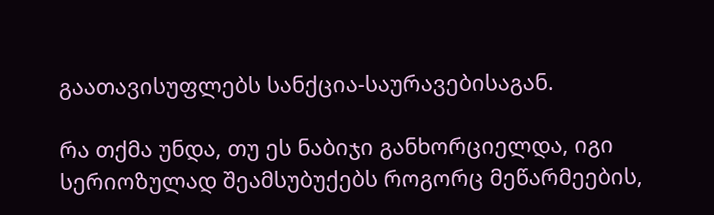გაათავისუფლებს სანქცია-საურავებისაგან.

რა თქმა უნდა, თუ ეს ნაბიჯი განხორციელდა, იგი სერიოზულად შეამსუბუქებს როგორც მეწარმეების,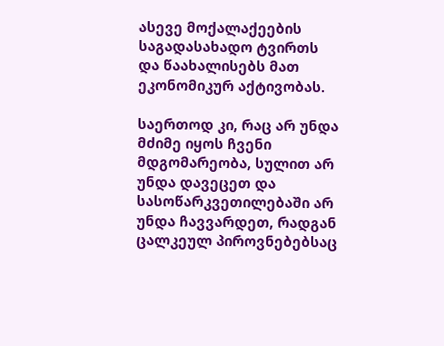ასევე მოქალაქეების საგადასახადო ტვირთს და წაახალისებს მათ ეკონომიკურ აქტივობას.

საერთოდ კი, რაც არ უნდა მძიმე იყოს ჩვენი მდგომარეობა, სულით არ უნდა დავეცეთ და სასოწარკვეთილებაში არ უნდა ჩავვარდეთ, რადგან ცალკეულ პიროვნებებსაც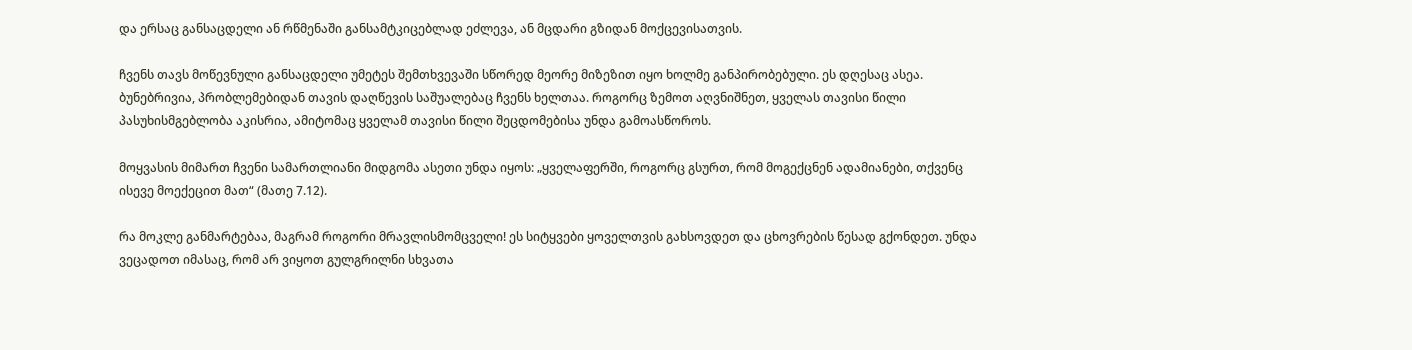და ერსაც განსაცდელი ან რწმენაში განსამტკიცებლად ეძლევა, ან მცდარი გზიდან მოქცევისათვის.

ჩვენს თავს მოწევნული განსაცდელი უმეტეს შემთხვევაში სწორედ მეორე მიზეზით იყო ხოლმე განპირობებული. ეს დღესაც ასეა. ბუნებრივია, პრობლემებიდან თავის დაღწევის საშუალებაც ჩვენს ხელთაა. როგორც ზემოთ აღვნიშნეთ, ყველას თავისი წილი პასუხისმგებლობა აკისრია, ამიტომაც ყველამ თავისი წილი შეცდომებისა უნდა გამოასწოროს.

მოყვასის მიმართ ჩვენი სამართლიანი მიდგომა ასეთი უნდა იყოს: „ყველაფერში, როგორც გსურთ, რომ მოგექცნენ ადამიანები, თქვენც ისევე მოექეცით მათ“ (მათე 7.12).

რა მოკლე განმარტებაა, მაგრამ როგორი მრავლისმომცველი! ეს სიტყვები ყოველთვის გახსოვდეთ და ცხოვრების წესად გქონდეთ. უნდა ვეცადოთ იმასაც, რომ არ ვიყოთ გულგრილნი სხვათა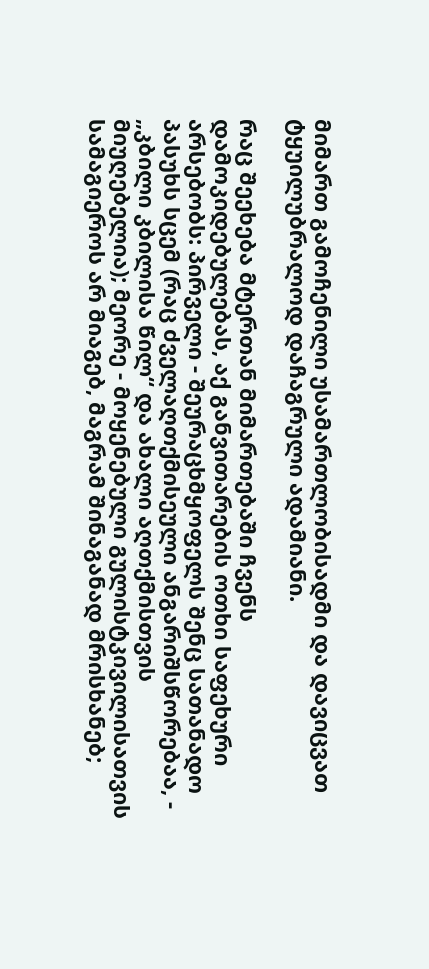მიმართ გამოჩენილი უსამართლობისადმი და დავიცვათ ტყუილუბრალოდ დაჩაგრული ადამიანი.

რაც შეეხება მტერთან მიმართებაში ჩვენს დამოკიდებულებას, აქ განვითარების ოთხი საფეხური არსებობს: პირველი - შეურაცხმყოფელს შენც სათანადო პასუხს სცემ (რაც ძველაღთქმისეული ანგარიშსწორებაა, - „კბილი კბილისა წილ“ და ახალი აღთქმისთვის მიუღებელია); მეორე - მოყენებული გულისტკივილისათვის სამაგიეროს არ მიაგებ, მაგრამ შინაგანად მრისხანებ;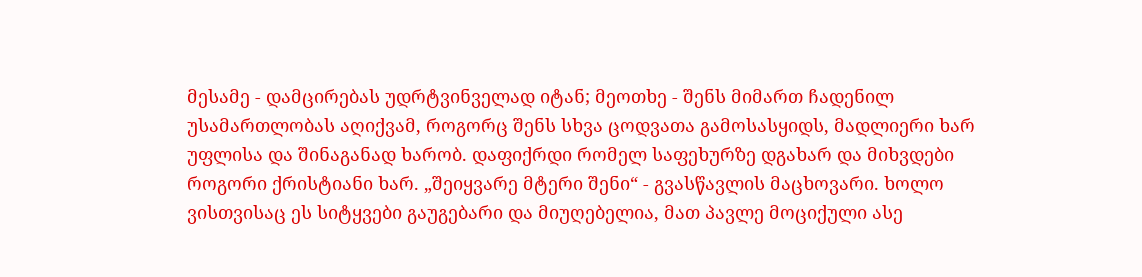მესამე - დამცირებას უდრტვინველად იტან; მეოთხე - შენს მიმართ ჩადენილ უსამართლობას აღიქვამ, როგორც შენს სხვა ცოდვათა გამოსასყიდს, მადლიერი ხარ უფლისა და შინაგანად ხარობ. დაფიქრდი რომელ საფეხურზე დგახარ და მიხვდები როგორი ქრისტიანი ხარ. „შეიყვარე მტერი შენი“ - გვასწავლის მაცხოვარი. ხოლო ვისთვისაც ეს სიტყვები გაუგებარი და მიუღებელია, მათ პავლე მოციქული ასე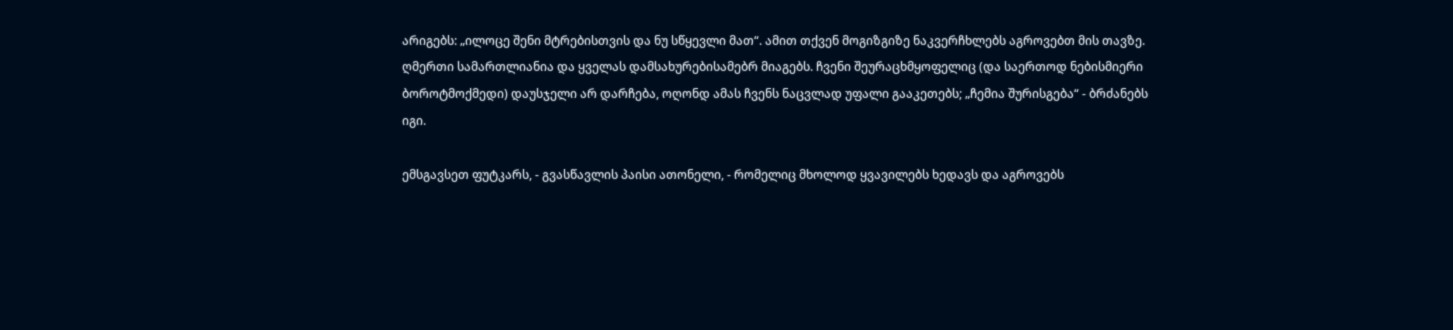არიგებს: „ილოცე შენი მტრებისთვის და ნუ სწყევლი მათ“. ამით თქვენ მოგიზგიზე ნაკვერჩხლებს აგროვებთ მის თავზე. ღმერთი სამართლიანია და ყველას დამსახურებისამებრ მიაგებს. ჩვენი შეურაცხმყოფელიც (და საერთოდ ნებისმიერი ბოროტმოქმედი) დაუსჯელი არ დარჩება, ოღონდ ამას ჩვენს ნაცვლად უფალი გააკეთებს; „ჩემია შურისგება“ - ბრძანებს იგი.

ემსგავსეთ ფუტკარს, - გვასწავლის პაისი ათონელი, - რომელიც მხოლოდ ყვავილებს ხედავს და აგროვებს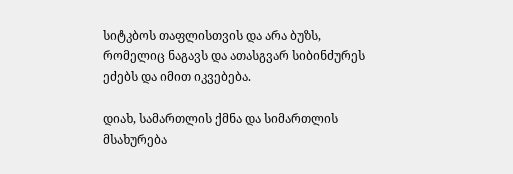სიტკბოს თაფლისთვის და არა ბუზს, რომელიც ნაგავს და ათასგვარ სიბინძურეს ეძებს და იმით იკვებება.

დიახ, სამართლის ქმნა და სიმართლის მსახურება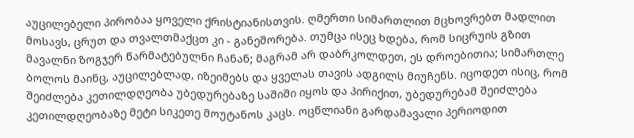აუცილებელი პირობაა ყოველი ქრისტიანისთვის. ღმერთი სიმართლით მცხოვრებთ მადლით მოსავს, ცრუთ და თვალთმაქცთ კი - განეშორება. თუმცა ისეც ხდება, რომ სიცრუის გზით მავალნი ზოგჯერ წარმატებულნი ჩანან; მაგრამ არ დაბრკოლდეთ, ეს დროებითია; სიმართლე ბოლოს მაინც, აუცილებლად, იზეიმებს და ყველას თავის ადგილს მიუჩენს. იცოდეთ ისიც, რომ შეიძლება კეთილდღეობა უბედურებაზე საშიში იყოს და პირიქით, უბედურებამ შეიძლება კეთილდღეობაზე მეტი სიკეთე მოუტანოს კაცს. ოცწლიანი გარდამავალი პერიოდით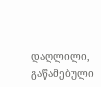დაღლილი, გაწამებული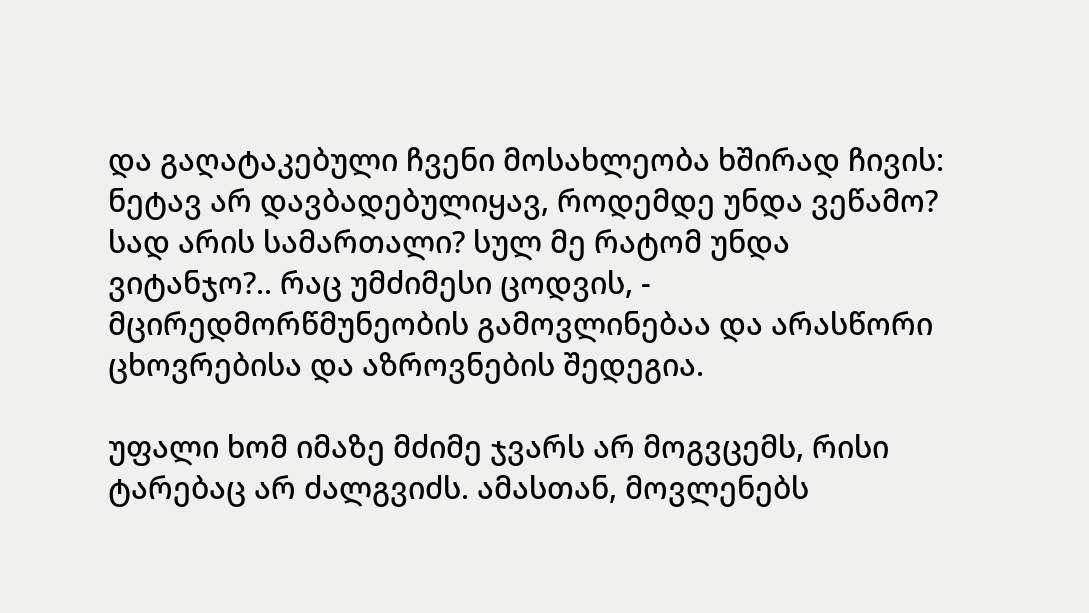და გაღატაკებული ჩვენი მოსახლეობა ხშირად ჩივის: ნეტავ არ დავბადებულიყავ, როდემდე უნდა ვეწამო? სად არის სამართალი? სულ მე რატომ უნდა ვიტანჯო?.. რაც უმძიმესი ცოდვის, - მცირედმორწმუნეობის გამოვლინებაა და არასწორი ცხოვრებისა და აზროვნების შედეგია.

უფალი ხომ იმაზე მძიმე ჯვარს არ მოგვცემს, რისი ტარებაც არ ძალგვიძს. ამასთან, მოვლენებს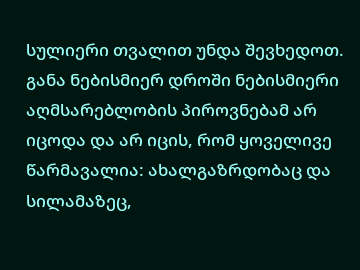სულიერი თვალით უნდა შევხედოთ. განა ნებისმიერ დროში ნებისმიერი აღმსარებლობის პიროვნებამ არ იცოდა და არ იცის, რომ ყოველივე წარმავალია: ახალგაზრდობაც და სილამაზეც,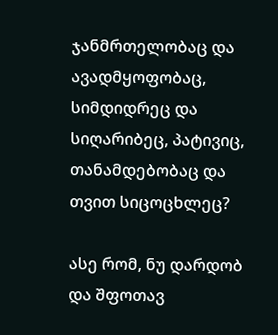ჯანმრთელობაც და ავადმყოფობაც, სიმდიდრეც და სიღარიბეც, პატივიც, თანამდებობაც და თვით სიცოცხლეც?

ასე რომ, ნუ დარდობ და შფოთავ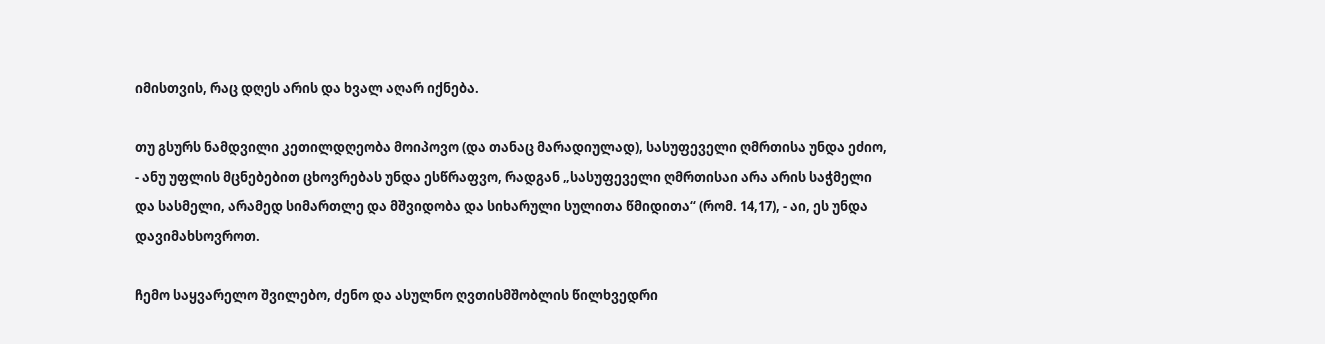იმისთვის, რაც დღეს არის და ხვალ აღარ იქნება.

თუ გსურს ნამდვილი კეთილდღეობა მოიპოვო (და თანაც მარადიულად), სასუფეველი ღმრთისა უნდა ეძიო, - ანუ უფლის მცნებებით ცხოვრებას უნდა ესწრაფვო, რადგან „სასუფეველი ღმრთისაი არა არის საჭმელი და სასმელი, არამედ სიმართლე და მშვიდობა და სიხარული სულითა წმიდითა“ (რომ. 14,17), - აი, ეს უნდა დავიმახსოვროთ.

ჩემო საყვარელო შვილებო, ძენო და ასულნო ღვთისმშობლის წილხვედრი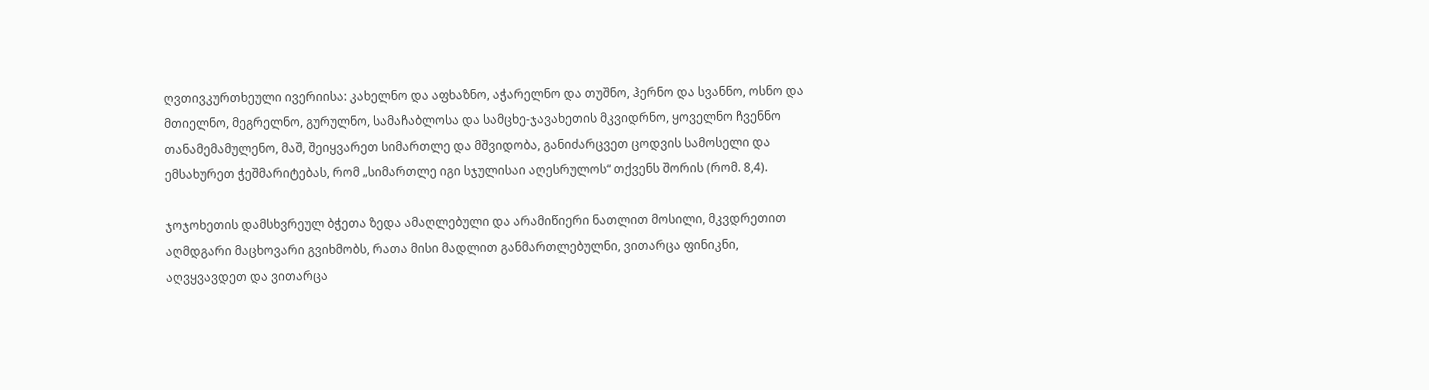ღვთივკურთხეული ივერიისა: კახელნო და აფხაზნო, აჭარელნო და თუშნო, ჰერნო და სვანნო, ოსნო და მთიელნო, მეგრელნო, გურულნო, სამაჩაბლოსა და სამცხე-ჯავახეთის მკვიდრნო, ყოველნო ჩვენნო თანამემამულენო, მაშ, შეიყვარეთ სიმართლე და მშვიდობა, განიძარცვეთ ცოდვის სამოსელი და ემსახურეთ ჭეშმარიტებას, რომ „სიმართლე იგი სჯულისაი აღესრულოს“ თქვენს შორის (რომ. 8,4).

ჯოჯოხეთის დამსხვრეულ ბჭეთა ზედა ამაღლებული და არამიწიერი ნათლით მოსილი, მკვდრეთით აღმდგარი მაცხოვარი გვიხმობს, რათა მისი მადლით განმართლებულნი, ვითარცა ფინიკნი, აღვყვავდეთ და ვითარცა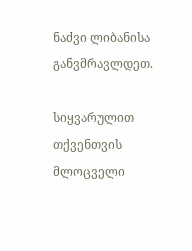ნაძვი ლიბანისა განვმრავლდეთ.

სიყვარულით თქვენთვის მლოცველი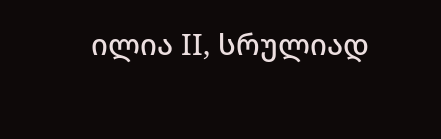ილია II, სრულიად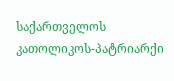საქართველოს კათოლიკოს-პატრიარქი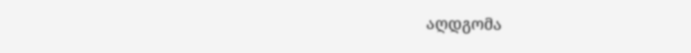აღდგომა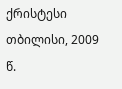ქრისტესი თბილისი, 2009 წ.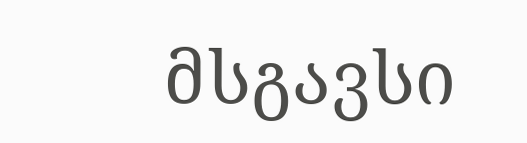მსგავსი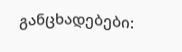განცხადებები: